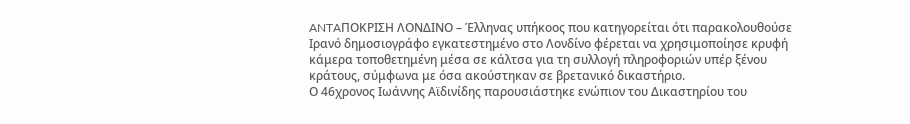ANTAΠΟΚΡΙΣΗ ΛΟΝΔΙΝΟ – Έλληνας υπήκοος που κατηγορείται ότι παρακολουθούσε Ιρανό δημοσιογράφο εγκατεστημένο στο Λονδίνο φέρεται να χρησιμοποίησε κρυφή κάμερα τοποθετημένη μέσα σε κάλτσα για τη συλλογή πληροφοριών υπέρ ξένου κράτους, σύμφωνα με όσα ακούστηκαν σε βρετανικό δικαστήριο.
Ο 46χρονος Ιωάννης Αϊδινίδης παρουσιάστηκε ενώπιον του Δικαστηρίου του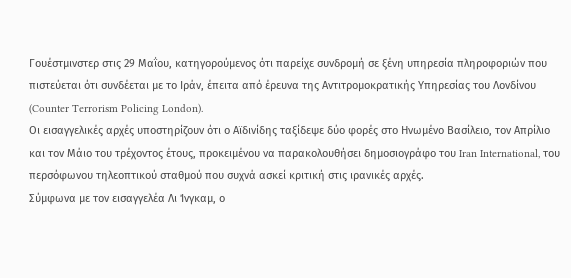Γουέστμινστερ στις 29 Μαΐου, κατηγορούμενος ότι παρείχε συνδρομή σε ξένη υπηρεσία πληροφοριών που πιστεύεται ότι συνδέεται με το Ιράν, έπειτα από έρευνα της Αντιτρομοκρατικής Υπηρεσίας του Λονδίνου (Counter Terrorism Policing London).
Οι εισαγγελικές αρχές υποστηρίζουν ότι ο Αϊδινίδης ταξίδεψε δύο φορές στο Ηνωμένο Βασίλειο, τον Απρίλιο και τον Μάιο του τρέχοντος έτους, προκειμένου να παρακολουθήσει δημοσιογράφο του Iran International, του περσόφωνου τηλεοπτικού σταθμού που συχνά ασκεί κριτική στις ιρανικές αρχές.
Σύμφωνα με τον εισαγγελέα Λι Ίνγκαμ, ο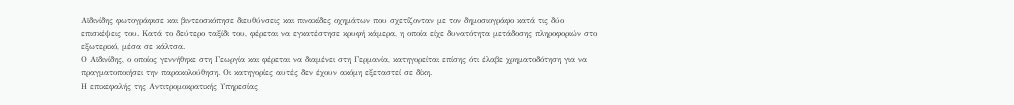Αϊδινίδης φωτογράφισε και βιντεοσκόπησε διευθύνσεις και πινακίδες οχημάτων που σχετίζονταν με τον δημοσιογράφο κατά τις δύο επισκέψεις του. Κατά το δεύτερο ταξίδι του, φέρεται να εγκατέστησε κρυφή κάμερα, η οποία είχε δυνατότητα μετάδοσης πληροφοριών στο εξωτερικό, μέσα σε κάλτσα.
Ο Αϊδινίδης, ο οποίος γεννήθηκε στη Γεωργία και φέρεται να διαμένει στη Γερμανία, κατηγορείται επίσης ότι έλαβε χρηματοδότηση για να πραγματοποιήσει την παρακολούθηση. Οι κατηγορίες αυτές δεν έχουν ακόμη εξεταστεί σε δίκη.
Η επικεφαλής της Αντιτρομοκρατικής Υπηρεσίας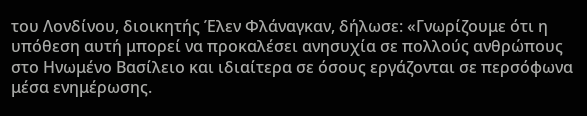του Λονδίνου, διοικητής Έλεν Φλάναγκαν, δήλωσε: «Γνωρίζουμε ότι η υπόθεση αυτή μπορεί να προκαλέσει ανησυχία σε πολλούς ανθρώπους στο Ηνωμένο Βασίλειο και ιδιαίτερα σε όσους εργάζονται σε περσόφωνα μέσα ενημέρωσης.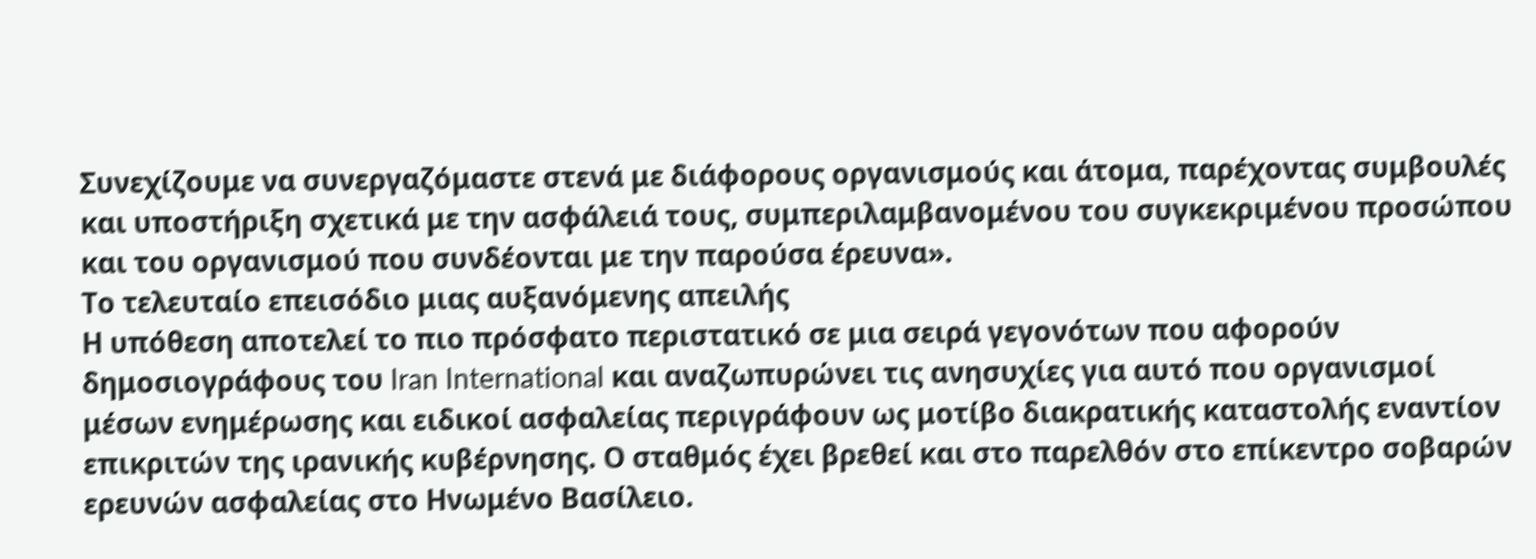Συνεχίζουμε να συνεργαζόμαστε στενά με διάφορους οργανισμούς και άτομα, παρέχοντας συμβουλές και υποστήριξη σχετικά με την ασφάλειά τους, συμπεριλαμβανομένου του συγκεκριμένου προσώπου και του οργανισμού που συνδέονται με την παρούσα έρευνα».
Το τελευταίο επεισόδιο μιας αυξανόμενης απειλής
Η υπόθεση αποτελεί το πιο πρόσφατο περιστατικό σε μια σειρά γεγονότων που αφορούν δημοσιογράφους του Iran International και αναζωπυρώνει τις ανησυχίες για αυτό που οργανισμοί μέσων ενημέρωσης και ειδικοί ασφαλείας περιγράφουν ως μοτίβο διακρατικής καταστολής εναντίον επικριτών της ιρανικής κυβέρνησης. Ο σταθμός έχει βρεθεί και στο παρελθόν στο επίκεντρο σοβαρών ερευνών ασφαλείας στο Ηνωμένο Βασίλειο.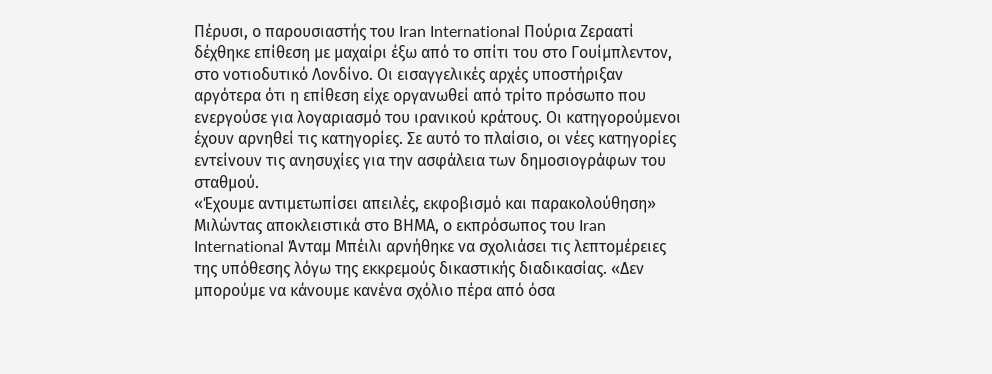Πέρυσι, ο παρουσιαστής του Iran International Πούρια Ζεραατί δέχθηκε επίθεση με μαχαίρι έξω από το σπίτι του στο Γουίμπλεντον, στο νοτιοδυτικό Λονδίνο. Οι εισαγγελικές αρχές υποστήριξαν αργότερα ότι η επίθεση είχε οργανωθεί από τρίτο πρόσωπο που ενεργούσε για λογαριασμό του ιρανικού κράτους. Οι κατηγορούμενοι έχουν αρνηθεί τις κατηγορίες. Σε αυτό το πλαίσιο, οι νέες κατηγορίες εντείνουν τις ανησυχίες για την ασφάλεια των δημοσιογράφων του σταθμού.
«Έχουμε αντιμετωπίσει απειλές, εκφοβισμό και παρακολούθηση»
Μιλώντας αποκλειστικά στο ΒΗΜΑ, ο εκπρόσωπος του Iran International Άνταμ Μπέιλι αρνήθηκε να σχολιάσει τις λεπτομέρειες της υπόθεσης λόγω της εκκρεμούς δικαστικής διαδικασίας. «Δεν μπορούμε να κάνουμε κανένα σχόλιο πέρα από όσα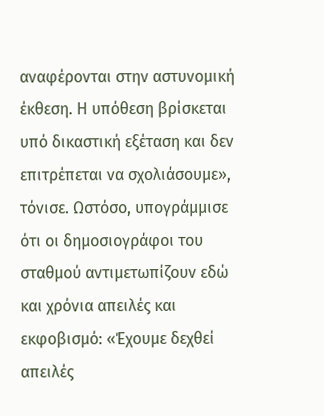αναφέρονται στην αστυνομική έκθεση. Η υπόθεση βρίσκεται υπό δικαστική εξέταση και δεν επιτρέπεται να σχολιάσουμε», τόνισε. Ωστόσο, υπογράμμισε ότι οι δημοσιογράφοι του σταθμού αντιμετωπίζουν εδώ και χρόνια απειλές και εκφοβισμό: «Έχουμε δεχθεί απειλές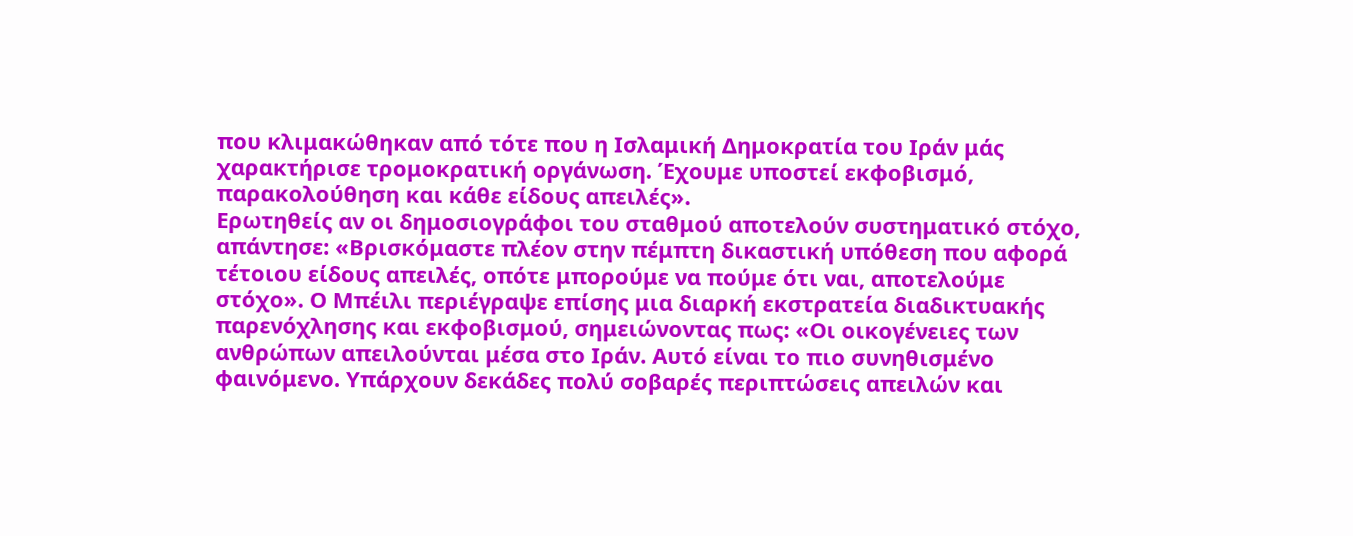που κλιμακώθηκαν από τότε που η Ισλαμική Δημοκρατία του Ιράν μάς χαρακτήρισε τρομοκρατική οργάνωση. Έχουμε υποστεί εκφοβισμό, παρακολούθηση και κάθε είδους απειλές».
Ερωτηθείς αν οι δημοσιογράφοι του σταθμού αποτελούν συστηματικό στόχο, απάντησε: «Βρισκόμαστε πλέον στην πέμπτη δικαστική υπόθεση που αφορά τέτοιου είδους απειλές, οπότε μπορούμε να πούμε ότι ναι, αποτελούμε στόχο». Ο Μπέιλι περιέγραψε επίσης μια διαρκή εκστρατεία διαδικτυακής παρενόχλησης και εκφοβισμού, σημειώνοντας πως: «Οι οικογένειες των ανθρώπων απειλούνται μέσα στο Ιράν. Αυτό είναι το πιο συνηθισμένο φαινόμενο. Υπάρχουν δεκάδες πολύ σοβαρές περιπτώσεις απειλών και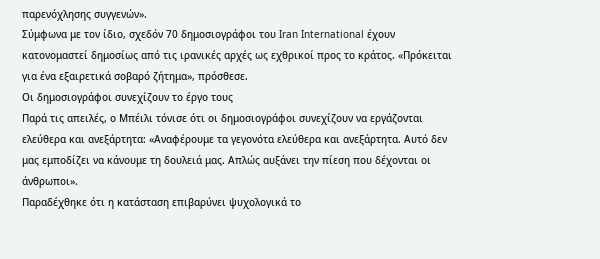παρενόχλησης συγγενών».
Σύμφωνα με τον ίδιο, σχεδόν 70 δημοσιογράφοι του Iran International έχουν κατονομαστεί δημοσίως από τις ιρανικές αρχές ως εχθρικοί προς το κράτος. «Πρόκειται για ένα εξαιρετικά σοβαρό ζήτημα», πρόσθεσε.
Οι δημοσιογράφοι συνεχίζουν το έργο τους
Παρά τις απειλές, ο Μπέιλι τόνισε ότι οι δημοσιογράφοι συνεχίζουν να εργάζονται ελεύθερα και ανεξάρτητα: «Αναφέρουμε τα γεγονότα ελεύθερα και ανεξάρτητα. Αυτό δεν μας εμποδίζει να κάνουμε τη δουλειά μας. Απλώς αυξάνει την πίεση που δέχονται οι άνθρωποι».
Παραδέχθηκε ότι η κατάσταση επιβαρύνει ψυχολογικά το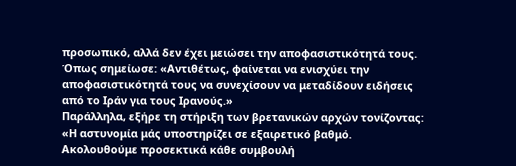προσωπικό, αλλά δεν έχει μειώσει την αποφασιστικότητά τους. Όπως σημείωσε: «Αντιθέτως, φαίνεται να ενισχύει την αποφασιστικότητά τους να συνεχίσουν να μεταδίδουν ειδήσεις από το Ιράν για τους Ιρανούς.»
Παράλληλα, εξήρε τη στήριξη των βρετανικών αρχών τονίζοντας: «Η αστυνομία μάς υποστηρίζει σε εξαιρετικό βαθμό. Ακολουθούμε προσεκτικά κάθε συμβουλή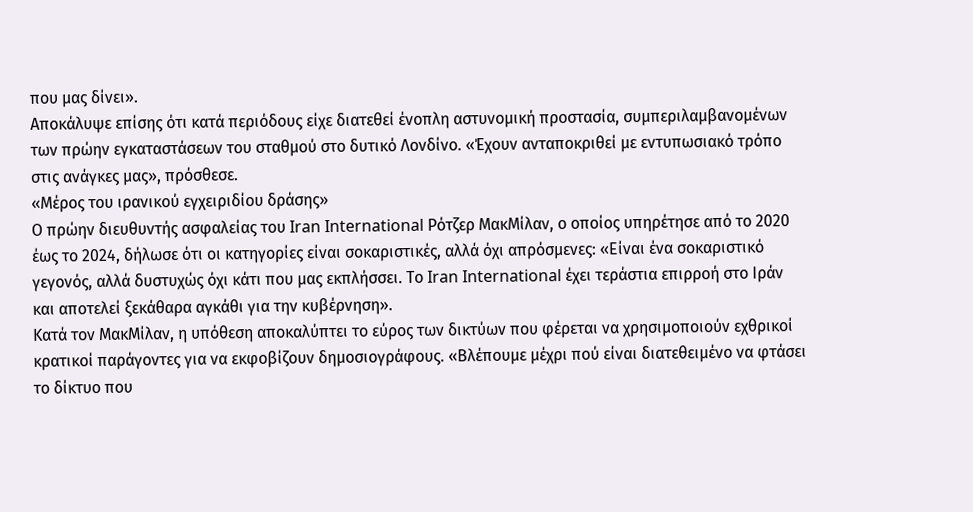που μας δίνει».
Αποκάλυψε επίσης ότι κατά περιόδους είχε διατεθεί ένοπλη αστυνομική προστασία, συμπεριλαμβανομένων των πρώην εγκαταστάσεων του σταθμού στο δυτικό Λονδίνο. «Έχουν ανταποκριθεί με εντυπωσιακό τρόπο στις ανάγκες μας», πρόσθεσε.
«Μέρος του ιρανικού εγχειριδίου δράσης»
Ο πρώην διευθυντής ασφαλείας του Iran International Ρότζερ ΜακΜίλαν, ο οποίος υπηρέτησε από το 2020 έως το 2024, δήλωσε ότι οι κατηγορίες είναι σοκαριστικές, αλλά όχι απρόσμενες: «Είναι ένα σοκαριστικό γεγονός, αλλά δυστυχώς όχι κάτι που μας εκπλήσσει. Το Iran International έχει τεράστια επιρροή στο Ιράν και αποτελεί ξεκάθαρα αγκάθι για την κυβέρνηση».
Κατά τον ΜακΜίλαν, η υπόθεση αποκαλύπτει το εύρος των δικτύων που φέρεται να χρησιμοποιούν εχθρικοί κρατικοί παράγοντες για να εκφοβίζουν δημοσιογράφους. «Βλέπουμε μέχρι πού είναι διατεθειμένο να φτάσει το δίκτυο που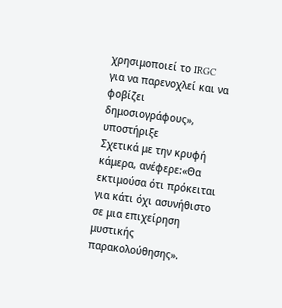χρησιμοποιεί το IRGC για να παρενοχλεί και να φοβίζει δημοσιογράφους», υποστήριξε
Σχετικά με την κρυφή κάμερα, ανέφερε:«Θα εκτιμούσα ότι πρόκειται για κάτι όχι ασυνήθιστο σε μια επιχείρηση μυστικής παρακολούθησης».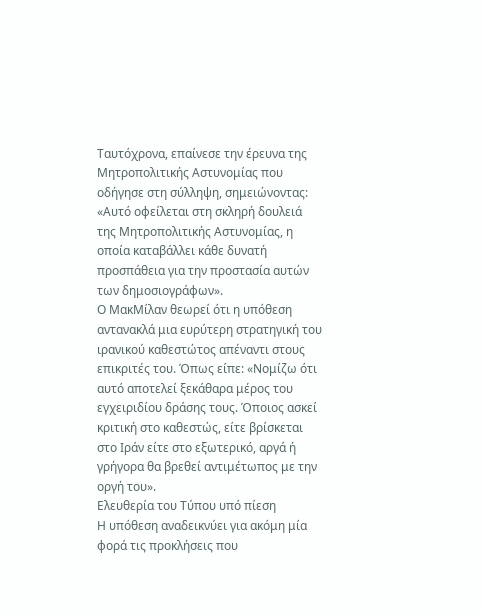Ταυτόχρονα, επαίνεσε την έρευνα της Μητροπολιτικής Αστυνομίας που οδήγησε στη σύλληψη, σημειώνοντας: «Αυτό οφείλεται στη σκληρή δουλειά της Μητροπολιτικής Αστυνομίας, η οποία καταβάλλει κάθε δυνατή προσπάθεια για την προστασία αυτών των δημοσιογράφων».
Ο ΜακΜίλαν θεωρεί ότι η υπόθεση αντανακλά μια ευρύτερη στρατηγική του ιρανικού καθεστώτος απέναντι στους επικριτές του. Όπως είπε: «Νομίζω ότι αυτό αποτελεί ξεκάθαρα μέρος του εγχειριδίου δράσης τους. Όποιος ασκεί κριτική στο καθεστώς, είτε βρίσκεται στο Ιράν είτε στο εξωτερικό, αργά ή γρήγορα θα βρεθεί αντιμέτωπος με την οργή του».
Ελευθερία του Τύπου υπό πίεση
Η υπόθεση αναδεικνύει για ακόμη μία φορά τις προκλήσεις που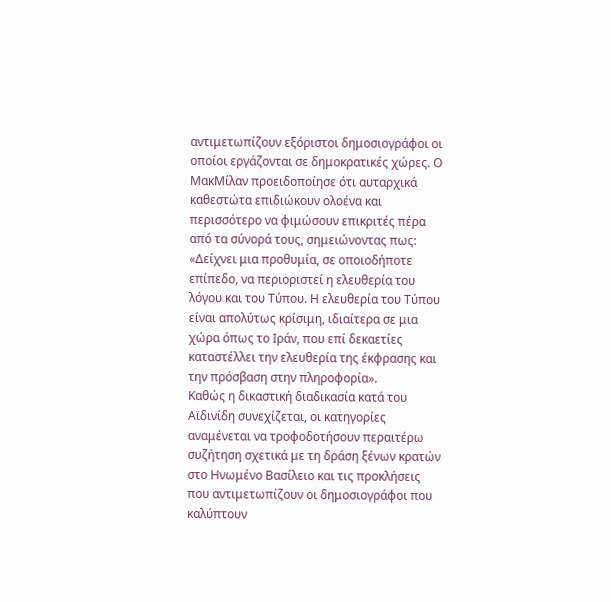αντιμετωπίζουν εξόριστοι δημοσιογράφοι οι οποίοι εργάζονται σε δημοκρατικές χώρες. Ο ΜακΜίλαν προειδοποίησε ότι αυταρχικά καθεστώτα επιδιώκουν ολοένα και περισσότερο να φιμώσουν επικριτές πέρα από τα σύνορά τους, σημειώνοντας πως: «Δείχνει μια προθυμία, σε οποιοδήποτε επίπεδο, να περιοριστεί η ελευθερία του λόγου και του Τύπου. Η ελευθερία του Τύπου είναι απολύτως κρίσιμη, ιδιαίτερα σε μια χώρα όπως το Ιράν, που επί δεκαετίες καταστέλλει την ελευθερία της έκφρασης και την πρόσβαση στην πληροφορία».
Καθώς η δικαστική διαδικασία κατά του Αϊδινίδη συνεχίζεται, οι κατηγορίες αναμένεται να τροφοδοτήσουν περαιτέρω συζήτηση σχετικά με τη δράση ξένων κρατών στο Ηνωμένο Βασίλειο και τις προκλήσεις που αντιμετωπίζουν οι δημοσιογράφοι που καλύπτουν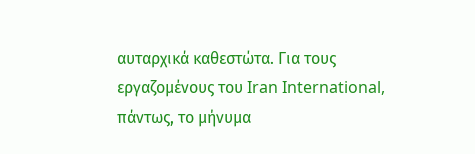αυταρχικά καθεστώτα. Για τους εργαζομένους του Iran International, πάντως, το μήνυμα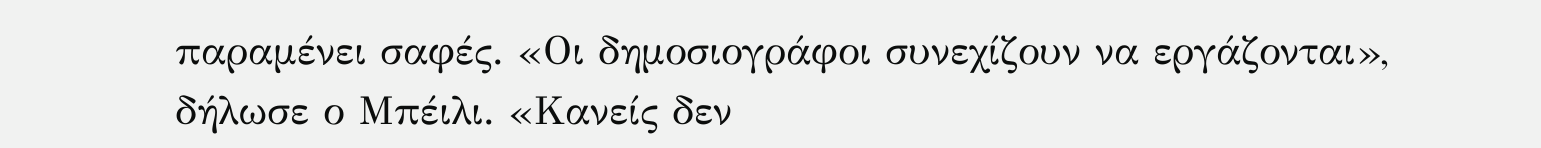παραμένει σαφές. «Οι δημοσιογράφοι συνεχίζουν να εργάζονται», δήλωσε ο Μπέιλι. «Κανείς δεν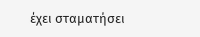έχει σταματήσει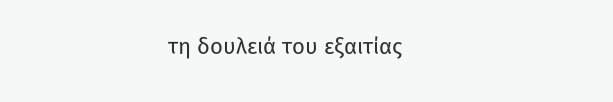τη δουλειά του εξαιτίας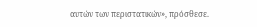αυτών των περιστατικών», πρόσθεσε.